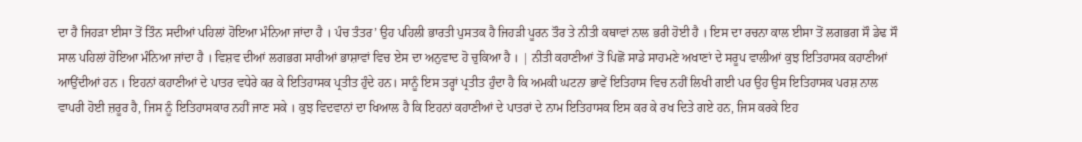ਦਾ ਹੈ ਜਿਹੜਾ ਈਸਾ ਤੋਂ ਤਿੰਨ ਸਦੀਆਂ ਪਹਿਲਾਂ ਹੋਇਆ ਮੰਨਿਆ ਜਾਂਦਾ ਹੈ । ਪੰਚ ਤੰਤਰ’ ਉਹ ਪਹਿਲੀ ਭਾਰਤੀ ਪੁਸਤਕ ਹੈ ਜਿਹੜੀ ਪੂਰਨ ਤੌਰ ਤੇ ਨੀਤੀ ਕਥਾਵਾਂ ਨਾਲ ਭਰੀ ਹੋਈ ਹੈ । ਇਸ ਦਾ ਰਚਨਾ ਕਾਲ ਈਸਾ ਤੋਂ ਲਗਭਗ ਸੌ ਡੇਢ ਸੌ ਸਾਲ ਪਹਿਲਾਂ ਹੋਇਆ ਮੰਨਿਆ ਜਾਂਦਾ ਹੈ । ਵਿਸ਼ਵ ਦੀਆਂ ਲਗਭਗ ਸਾਰੀਆਂ ਭਾਸ਼ਾਵਾਂ ਵਿਚ ਏਸ ਦਾ ਅਨੁਵਾਦ ਹੋ ਚੁਕਿਆ ਹੈ । | ਨੀਤੀ ਕਹਾਣੀਆਂ ਤੋਂ ਪਿਛੋਂ ਸਾਡੇ ਸਾਹਮਣੇ ਅਖਾਣਾਂ ਦੇ ਸਰੂਪ ਵਾਲੀਆਂ ਕੁਝ ਇਤਿਹਾਸਕ ਕਹਾਣੀਆਂ ਆਉਂਦੀਆਂ ਹਨ । ਇਹਨਾਂ ਕਹਾਣੀਆਂ ਦੇ ਪਾਤਰ ਵਧੇਰੇ ਕਰ ਕੇ ਇਤਿਹਾਸਕ ਪ੍ਰਤੀਤ ਹੁੰਦੇ ਹਨ। ਸਾਨੂੰ ਇਸ ਤਰ੍ਹਾਂ ਪ੍ਰਤੀਤ ਹੁੰਦਾ ਹੈ ਕਿ ਅਮਕੀ ਘਟਨਾ ਭਾਵੇਂ ਇਤਿਹਾਸ ਵਿਚ ਨਹੀਂ ਲਿਖੀ ਗਈ ਪਰ ਉਹ ਉਸ ਇਤਿਹਾਸਕ ਪਰਸ਼ ਨਾਲ ਵਾਪਰੀ ਹੋਈ ਜ਼ਰੂਰ ਹੈ, ਜਿਸ ਨੂੰ ਇਤਿਹਾਸਕਾਰ ਨਹੀਂ ਜਾਣ ਸਕੇ । ਕੁਝ ਵਿਦਵਾਨਾਂ ਦਾ ਖਿਆਲ ਹੈ ਕਿ ਇਹਨਾਂ ਕਹਾਣੀਆਂ ਦੇ ਪਾਤਰਾਂ ਦੇ ਨਾਮ ਇਤਿਹਾਸਕ ਇਸ ਕਰ ਕੇ ਰਖ ਦਿਤੇ ਗਏ ਹਨ, ਜਿਸ ਕਰਕੇ ਇਹ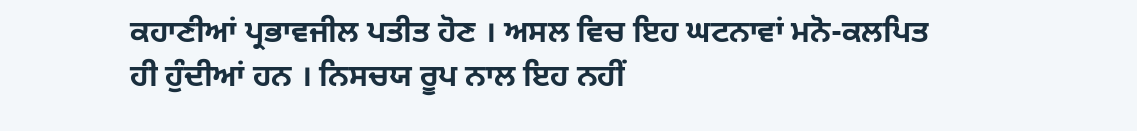ਕਹਾਣੀਆਂ ਪ੍ਰਭਾਵਜੀਲ ਪਤੀਤ ਹੋਣ । ਅਸਲ ਵਿਚ ਇਹ ਘਟਨਾਵਾਂ ਮਨੋ-ਕਲਪਿਤ ਹੀ ਹੁੰਦੀਆਂ ਹਨ । ਨਿਸਚਯ ਰੂਪ ਨਾਲ ਇਹ ਨਹੀਂ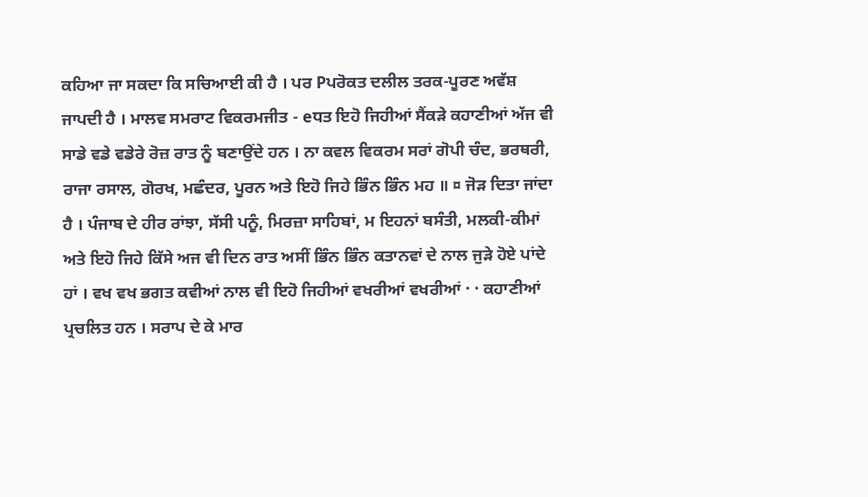ਕਹਿਆ ਜਾ ਸਕਦਾ ਕਿ ਸਚਿਆਈ ਕੀ ਹੈ । ਪਰ Pਪਰੋਕਤ ਦਲੀਲ ਤਰਕ-ਪੂਰਣ ਅਵੱਸ਼ ਜਾਪਦੀ ਹੈ । ਮਾਲਵ ਸਮਰਾਟ ਵਿਕਰਮਜੀਤ - eਧਤ ਇਹੋ ਜਿਹੀਆਂ ਸੈਂਕੜੇ ਕਹਾਣੀਆਂ ਅੱਜ ਵੀ ਸਾਡੇ ਵਡੇ ਵਡੇਰੇ ਰੋਜ਼ ਰਾਤ ਨੂੰ ਬਣਾਉਂਦੇ ਹਨ । ਨਾ ਕਵਲ ਵਿਕਰਮ ਸਰਾਂ ਗੋਪੀ ਚੰਦ, ਭਰਥਰੀ, ਰਾਜਾ ਰਸਾਲ, ਗੋਰਖ, ਮਛੰਦਰ, ਪੂਰਨ ਅਤੇ ਇਹੋ ਜਿਹੇ ਭਿੰਨ ਭਿੰਨ ਮਹ ॥ ¤ ਜੋੜ ਦਿਤਾ ਜਾਂਦਾ ਹੈ । ਪੰਜਾਬ ਦੇ ਹੀਰ ਰਾਂਝਾ, ਸੱਸੀ ਪਨੂੰ, ਮਿਰਜ਼ਾ ਸਾਹਿਬਾਂ, ਮ ਇਹਨਾਂ ਬਸੰਤੀ, ਮਲਕੀ-ਕੀਮਾਂ ਅਤੇ ਇਹੋ ਜਿਹੇ ਕਿੱਸੇ ਅਜ ਵੀ ਦਿਨ ਰਾਤ ਅਸੀਂ ਭਿੰਨ ਭਿੰਨ ਕਤਾਨਵਾਂ ਦੇ ਨਾਲ ਜੁੜੇ ਹੋਏ ਪਾਂਦੇ ਹਾਂ । ਵਖ ਵਖ ਭਗਤ ਕਵੀਆਂ ਨਾਲ ਵੀ ਇਹੋ ਜਿਹੀਆਂ ਵਖਰੀਆਂ ਵਖਰੀਆਂ · · ਕਹਾਣੀਆਂ ਪ੍ਰਚਲਿਤ ਹਨ । ਸਰਾਪ ਦੇ ਕੇ ਮਾਰ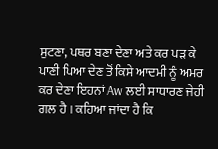ਸੁਟਣਾ, ਪਥਰ ਬਣਾ ਦੇਣਾ ਅਤੇ ਕਰ ਪੜ ਕੇ ਪਾਣੀ ਪਿਆ ਦੇਣ ਤੋਂ ਕਿਸੇ ਆਦਮੀ ਨੂੰ ਅਮਰ ਕਰ ਦੇਣਾ ਇਹਨਾਂ Aw ਲਈ ਸਾਧਾਰਣ ਜੇਹੀ ਗਲ ਹੈ । ਕਹਿਆ ਜਾਂਦਾ ਹੈ ਕਿ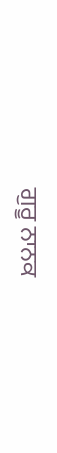ਗੁਰੂ ਨਾਨਕ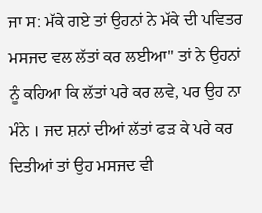ਜਾ ਸ: ਮੱਕੇ ਗਏ ਤਾਂ ਉਹਨਾਂ ਨੇ ਮੱਕੇ ਦੀ ਪਵਿਤਰ ਮਸਜਦ ਵਲ ਲੱਤਾਂ ਕਰ ਲਈਆ" ਤਾਂ ਨੇ ਉਹਨਾਂ ਨੂੰ ਕਹਿਆ ਕਿ ਲੱਤਾਂ ਪਰੇ ਕਰ ਲਵੇ, ਪਰ ਉਹ ਨਾ ਮੰਨੇ । ਜਦ ਸ਼ਨਾਂ ਦੀਆਂ ਲੱਤਾਂ ਫੜ ਕੇ ਪਰੇ ਕਰ ਦਿਤੀਆਂ ਤਾਂ ਉਹ ਮਸਜਦ ਵੀ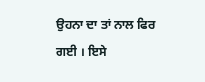ਉਹਨਾ ਦਾ ਤਾਂ ਨਾਲ ਫਿਰ ਗਈ । ਇਸੇ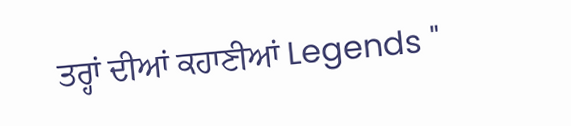ਤਰ੍ਹਾਂ ਦੀਆਂ ਕਹਾਣੀਆਂ Legends "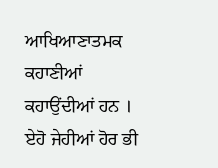ਆਖਿਆਣਾਤਮਕ ਕਹਾਣੀਆਂ ਕਹਾਉਂਦੀਆਂ ਹਨ । ਏਹੋ ਜੇਹੀਆਂ ਹੋਰ ਭੀ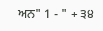ਅਨ" 1 - " + ੩੪